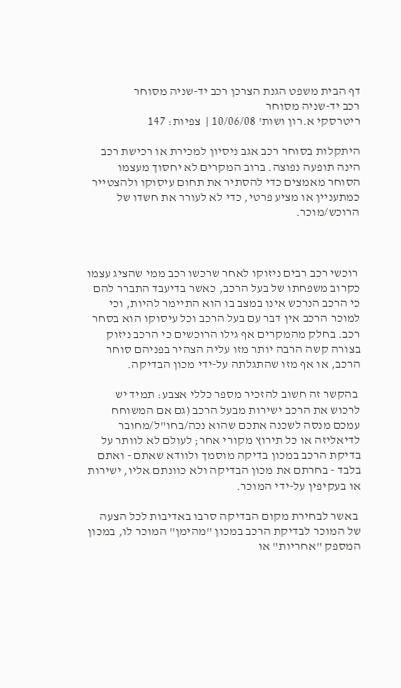דף הבית משפט הגנת הצרכן רכב יד-שניה מסוחר
רכב יד-שניה מסוחר
ריטרסקי א.רון ושות' 10/06/08 |  צפיות: 147

היתקלות בסוחר רכב אגב ניסיון למכירת או רכישת רכב הינה תופעה נפוצה. ברוב המקרים לא יחסוך מעצמו הסוחר מאמצים כדי להסתיר את תחום עיסוקו ולהצטייר כמתעניין או מציע פרטי, כדי לא לעורר את חשדו של הרוכש/מוכר.



 רוכשי רכב רבים ניזוקו לאחר שרכשו רכב ממי שהציג עצמו כקרוב משפחתו של בעל הרכב, כאשר בדיעבד התברר להם כי הרכב הנרכש אינו במצב בו הוא התיימר להיות, וכי למוכר הרכב אין דבר עם בעל הרכב וכל עיסוקו הוא בסחר רכב. בחלק מהמקרים אף גילו הרוכשים כי הרכב ניזוק בצורה קשה הרבה יותר מזו עליה הצהיר בפניהם סוחר הרכב, או אף מזו שהתגלתה על-ידי מכון הבדיקה.

 בהקשר זה חשוב להזכיר מספר כללי אצבע: תמיד יש לרכוש את הרכב ישירות מבעל הרכב (גם אם המשוחח עמכם מנסה לשכנה אתכם שהוא נכה/בחו"ל/מחובר לדיאליזה או כל תירוץ מקורי אחר; לעולם לא לוותר על בדיקת הרכב במכון בדיקה מוסמך ולוודא שאתם - ואתם בלבד - בחרתם את מכון הבדיקה ולא כוונתם אליו, ישירות או בעקיפין על-ידי המוכר.

 באשר לבחירת מקום הבדיקה סרבו באדיבות לכל הצעה של המוכר לבדיקת הרכב במכון "מהימן" המוכר לו, במכון המספק "אחריות" או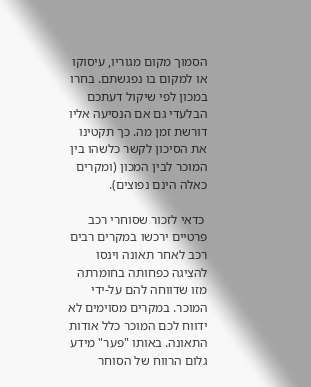הסמוך מקום מגוריו, עיסוקו או למקום בו נפגשתם. בחרו במכון לפי שיקול דעתכם הבלעדי גם אם הנסיעה אליו דורשת זמן מה. כך תקטינו את הסיכון לקשר כלשהו בין המוכר לבין המכון (ומקרים כאלה הינם נפוצים).

 כדאי לזכור שסוחרי רכב פרטיים ירכשו במקרים רבים רכב לאחר תאונה וינסו להציגה כפחותה בחומרתה מזו שדווחה להם על-ידי המוכר. במקרים מסוימים לא ידווח לכם המוכר כלל אודות התאונה. באותו "פער" מידע גלום הרווח של הסוחר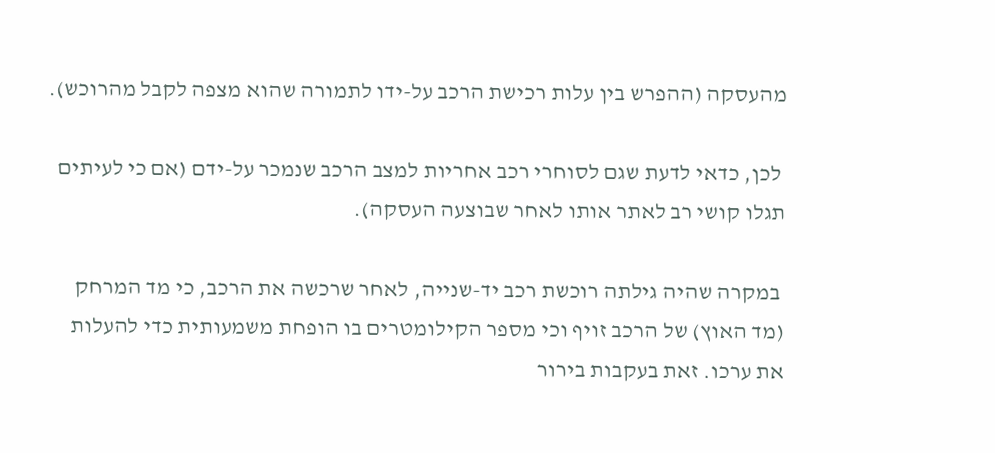מהעסקה (ההפרש בין עלות רכישת הרכב על-ידו לתמורה שהוא מצפה לקבל מהרוכש).

 לכן, כדאי לדעת שגם לסוחרי רכב אחריות למצב הרכב שנמכר על-ידם (אם כי לעיתים תגלו קושי רב לאתר אותו לאחר שבוצעה העסקה).

 במקרה שהיה גילתה רוכשת רכב יד-שנייה, לאחר שרכשה את הרכב, כי מד המרחק (מד האוץ) של הרכב זויף וכי מספר הקילומטרים בו הופחת משמעותית כדי להעלות את ערכו. זאת בעקבות בירור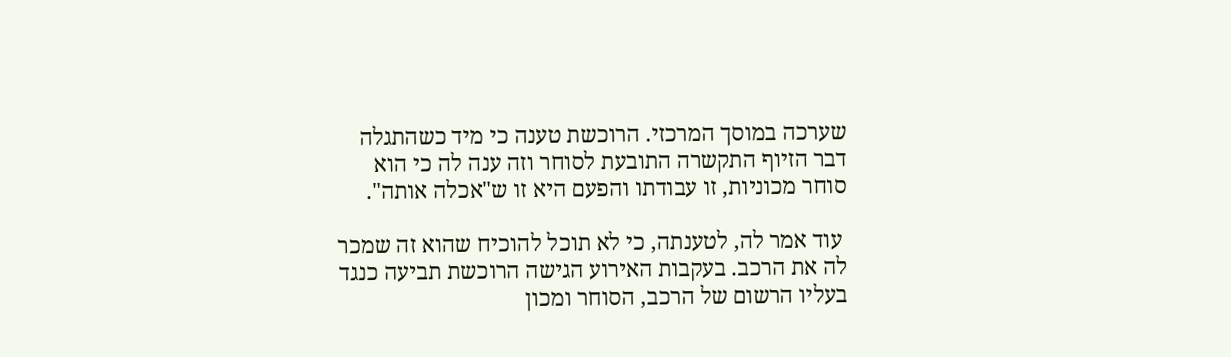שערכה במוסך המרכזי. הרוכשת טענה כי מיד כשהתגלה דבר הזיוף התקשרה התובעת לסוחר וזה ענה לה כי הוא סוחר מכוניות, זו עבודתו והפעם היא זו ש"אכלה אותה".

 עוד אמר לה, לטענתה, כי לא תוכל להוכיח שהוא זה שמכר לה את הרכב. בעקבות האירוע הגישה הרוכשת תביעה כנגד בעליו הרשום של הרכב, הסוחר ומכון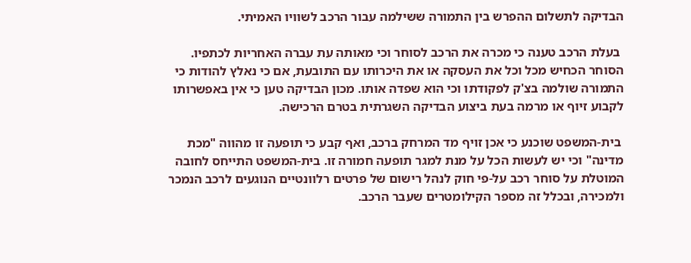הבדיקה לתשלום ההפרש בין התמורה ששילמה עבור הרכב לשוויו האמיתי.

 בעלת הרכב טענה כי מכרה את הרכב לסוחר וכי מאותה עת עברה האחריות לכתפיו. הסוחר הכחיש מכל וכל את העסקה או את היכרותו עם התובעת, אם כי נאלץ להודות כי התמורה שולמה בצ'ק לפקודתו וכי הוא שפדה אותו. מכון הבדיקה טען כי אין באפשרותו לקבוע זיוף או מרמה בעת ביצוע הבדיקה השגרתית בטרם הרכישה.

 בית-המשפט שוכנע כי אכן זויף מד המרחק ברכב, ואף קבע כי תופעה זו מהווה "מכת מדינה" וכי יש לעשות הכל על מנת למגר תופעה חמורה זו. בית-המשפט התייחס לחובה המוטלת על סוחר רכב על-פי חוק לנהל רישום של פרטים רלוונטיים הנוגעים לרכב הנמכר ולמכירה, ובכלל זה מספר הקילומטרים שעבר הרכב.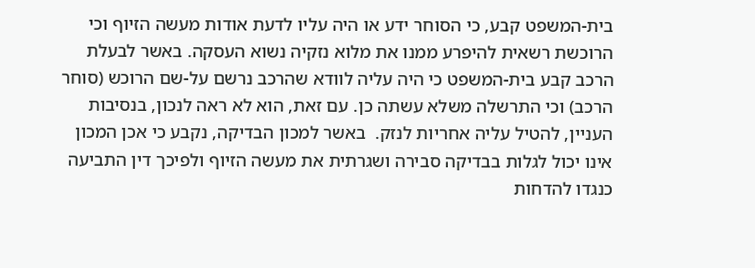בית-המשפט קבע, כי הסוחר ידע או היה עליו לדעת אודות מעשה הזיוף וכי הרוכשת רשאית להיפרע ממנו את מלוא נזקיה נשוא העסקה. באשר לבעלת הרכב קבע בית-המשפט כי היה עליה לוודא שהרכב נרשם על-שם הרוכש (סוחר הרכב) וכי התרשלה משלא עשתה כן. עם זאת, הוא לא ראה לנכון, בנסיבות העניין, להטיל עליה אחריות לנזק.  באשר למכון הבדיקה, נקבע כי אכן המכון אינו יכול לגלות בבדיקה סבירה ושגרתית את מעשה הזיוף ולפיכך דין התביעה כנגדו להדחות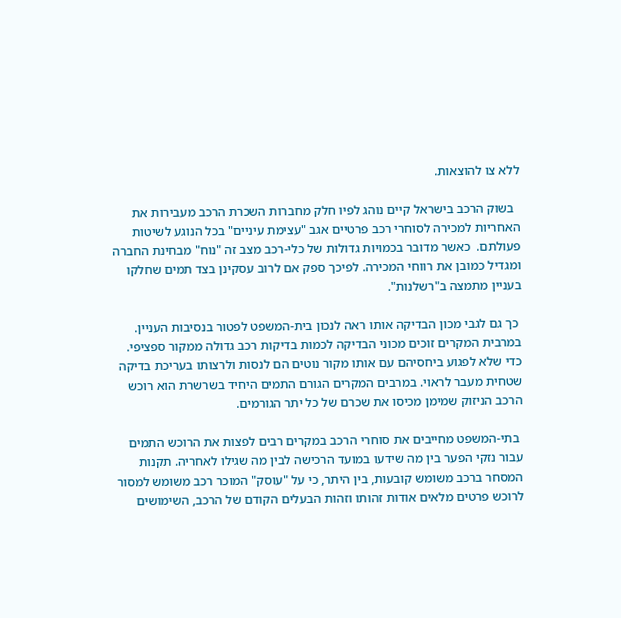ללא צו להוצאות.

  בשוק הרכב בישראל קיים נוהג לפיו חלק מחברות השכרת הרכב מעבירות את האחריות למכירה לסוחרי רכב פרטיים אגב "עצימת עיניים" בכל הנוגע לשיטות פעולתם.  כאשר מדובר בכמויות גדולות של כלי-רכב מצב זה "נוח" מבחינת החברה ומגדיל כמובן את רווחי המכירה. לפיכך ספק אם לרוב עסקינן בצד תמים שחלקו בעניין מתמצה ב"רשלנות".

 כך גם לגבי מכון הבדיקה אותו ראה לנכון בית-המשפט לפטור בנסיבות העניין. במרבית המקרים זוכים מכוני הבדיקה לכמות בדיקות רכב גדולה ממקור ספציפי. כדי שלא לפגוע ביחסיהם עם אותו מקור נוטים הם לנסות ולרצותו בעריכת בדיקה שטחית מעבר לראוי. במרבים המקרים הגורם התמים היחיד בשרשרת הוא רוכש הרכב הניזוק שמימן מכיסו את שכרם של כל יתר הגורמים.

 בתי-המשפט מחייבים את סוחרי הרכב במקרים רבים לפצות את הרוכש התמים עבור נזקי הפער בין מה שידעו במועד הרכישה לבין מה שגילו לאחריה. תקנות המסחר ברכב משומש קובעות, בין היתר, כי על "עוסק" המוכר רכב משומש למסור לרוכש פרטים מלאים אודות זהותו וזהות הבעלים הקודם של הרכב, השימושים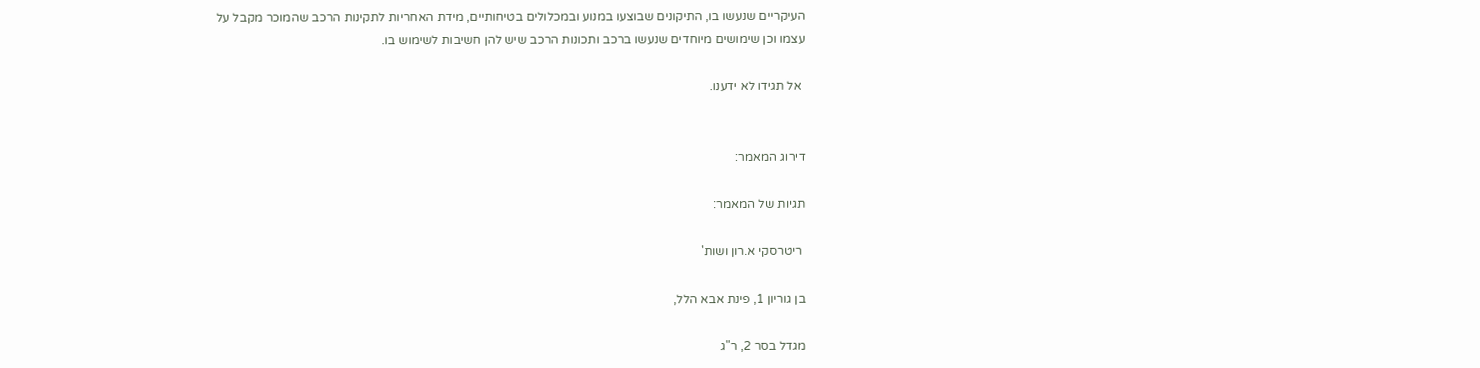העיקריים שנעשו בו, התיקונים שבוצעו במנוע ובמכלולים בטיחותיים, מידת האחריות לתקינות הרכב שהמוכר מקבל על עצמו וכן שימושים מיוחדים שנעשו ברכב ותכונות הרכב שיש להן חשיבות לשימוש בו.

 אל תגידו לא ידענו.


דירוג המאמר:

תגיות של המאמר:

 ריטרסקי א.רון ושות'

בן גוריון 1, פינת אבא הלל,

מגדל בסר 2, ר"ג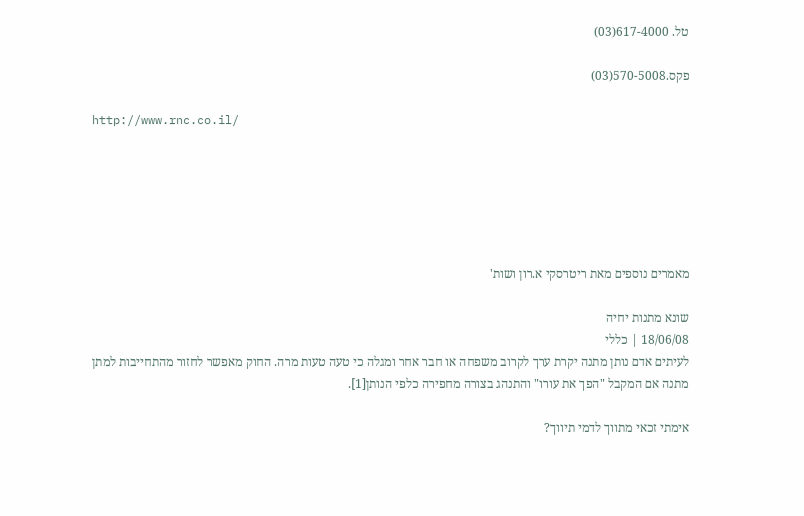טל. 617-4000(03)

פקס.570-5008(03)

http://www.rnc.co.il/






מאמרים נוספים מאת ריטרסקי א.רון ושות'

שונא מתנות יחיה
18/06/08 | כללי
לעיתים אדם נותן מתנה יקרת ערך לקרוב משפחה או חבר אחר ומגלה כי טעה טעות מרה. החוק מאפשר לחזור מהתחייבות למתן מתנה אם המקבל "הפך את עורו" והתנהג בצורה מחפירה כלפי הנותן[1].

אימתי זכאי מתווך לדמי תיווך?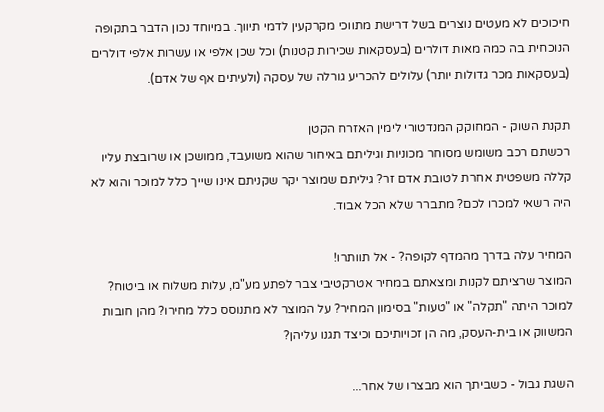חיכוכים לא מעטים נוצרים בשל דרישת מתווכי מקרקעין לדמי תיווך. במיוחד נכון הדבר בתקופה הנוכחית בה כמה מאות דולרים (בעסקאות שכירות קטנות) וכל שכן אלפי או עשרות אלפי דולרים (בעסקאות מכר גדולות יותר) עלולים להכריע גורלה של עסקה (ולעיתים אף של אדם).

תקנת השוק - המחוקק המנדטורי לימין האזרח הקטן
רכשתם רכב משומש מסוחר מכוניות וגיליתם באיחור שהוא משועבד, ממושכן או שרובצת עליו קללה משפטית אחרת לטובת אדם זר? גיליתם שמוצר יקר שקניתם אינו שייך כלל למוכר והוא לא היה רשאי למכרו לכם? מתברר שלא הכל אבוד.

המחיר עלה בדרך מהמדף לקופה? - אל תוותרו!
המוצר שרציתם לקנות ומצאתם במחיר אטרקטיבי צבר לפתע מע"מ, עלות משלוח או ביטוח? למוכר היתה "תקלה" או "טעות" בסימון המחיר? על המוצר לא מתנוסס כלל מחירו? מהן חובות המשווק או בית-העסק, מה הן זכויותיכם וכיצד תגנו עליהן?

השגת גבול - כשביתך הוא מבצרו של אחר...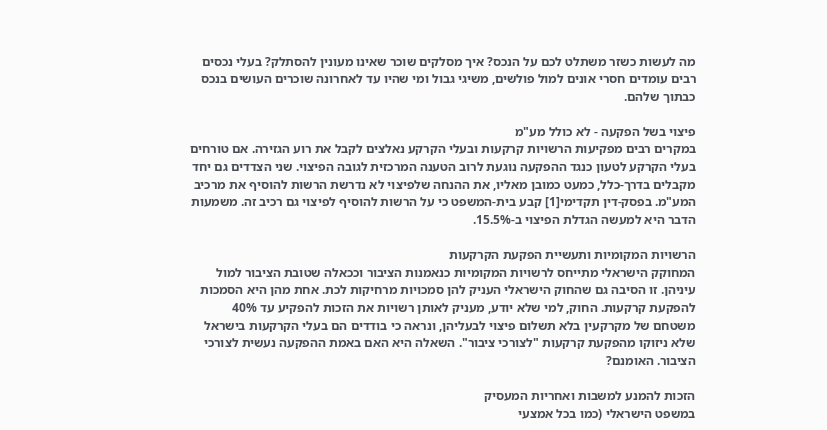מה לעשות כשזר משתלט לכם על הנכס? איך מסלקים שוכר שאינו מעונין להסתלק? בעלי נכסים רבים עומדים חסרי אונים למול פולשים, משיגי גבול ומי שהיו עד לאחרונה שוכרים העושים בנכס כבתוך שלהם.

פיצוי בשל הפקעה - לא כולל מע"מ
במקרים רבים מפקיעות הרשויות קרקעות ובעלי הקרקע נאלצים לקבל את רוע הגזירה. אם טורחים בעלי הקרקע לטעון כנגד ההפקעה נוגעת לרוב הטענה המרכזית לגובה הפיצוי. שני הצדדים גם יחד מקבלים בדרך-כלל, כמעט כמובן מאליו, את ההנחה שלפיצוי לא נדרשת הרשות להוסיף את מרכיב המע"מ. בפסק-דין תקדימי[1] קבע בית-המשפט כי על הרשות להוסיף לפיצוי גם רכיב זה. משמעות הדבר היא למעשה הגדלת הפיצוי ב-15.5%.

הרשויות המקומיות ותעשיית הפקעת הקרקעות
המחוקק הישראלי מתייחס לרשויות המקומיות כנאמנות הציבור וככאלה שטובת הציבור למול עיניהן. זו הסיבה גם שהחוק הישראלי העניק להן סמכויות מרחיקות לכת. אחת מהן היא הסמכות להפקעת קרקעות. החוק, למי שלא יודע, מעניק לאותן רשויות את הזכות להפקיע עד 40% משטחם של מקרקעין בלא תשלום פיצוי לבעליהן, ונראה כי בודדים הם בעלי הקרקעות בישראל שלא ניזוקו מהפקעת קרקעות "לצורכי ציבור". השאלה היא האם באמת ההפקעה נעשית לצורכי הציבור. האומנם?

הזכות להמנע למשבות ואחריות המעסיק
במשפט הישראלי (כמו בכל אמצעי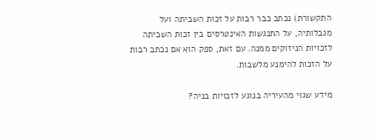התקשורת) נכתב כבר רבות על זכות השביתה ועל מגבלותיה, על התנגשות האינטרסים בין זכות השביתה לזכויות הניזוקים ממנה. עם זאת, ספק הוא אם נכתב רבות על הזכות להימנע מלשבות.

מידע שגוי מהעיריה בנוגע לזכויות בניה?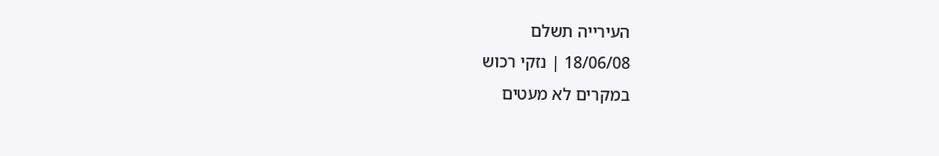העירייה תשלם
18/06/08 | נזקי רכוש
במקרים לא מעטים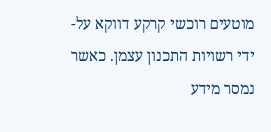מוטעים רוכשי קרקע דווקא על-ידי רשויות התכנון עצמן. כאשר נמסר מידע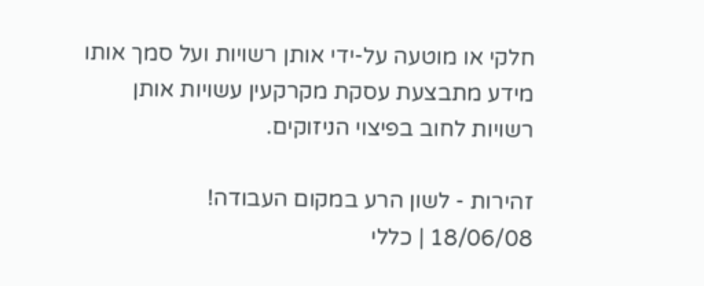חלקי או מוטעה על-ידי אותן רשויות ועל סמך אותו מידע מתבצעת עסקת מקרקעין עשויות אותן רשויות לחוב בפיצוי הניזוקים.

זהירות - לשון הרע במקום העבודה!
18/06/08 | כללי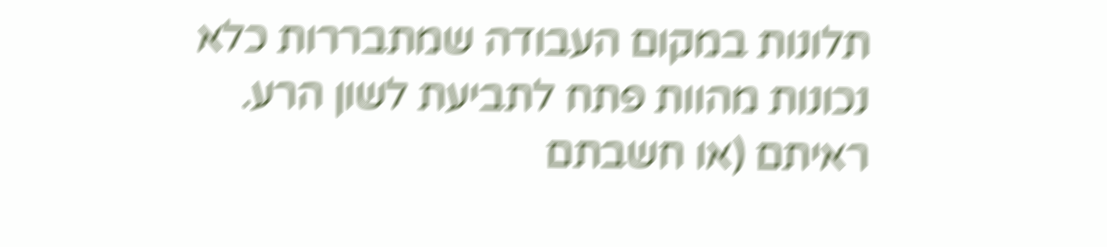תלונות במקום העבודה שמתבררות כלא נכונות מהוות פתח לתביעת לשון הרע. ראיתם (או חשבתם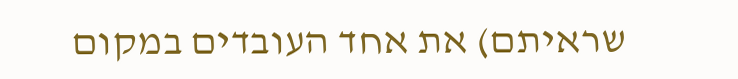שראיתם) את אחד העובדים במקום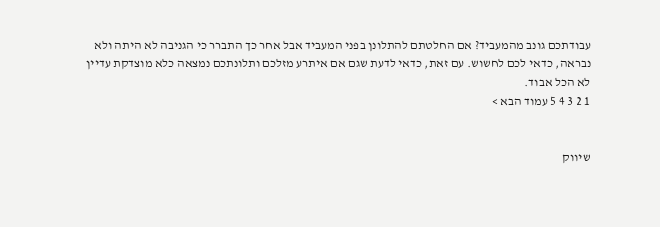עבודתכם גונב מהמעביד? אם החלטתם להתלונן בפני המעביד אבל אחר כך התברר כי הגניבה לא היתה ולא נבראה, כדאי לכם לחשוש. עם זאת, כדאי לדעת שגם אם איתרע מזלכם ותלונתכם נמצאה כלא מוצדקת עדיין לא הכל אבוד.
1 2 3 4 5 עמוד הבא >


שיווק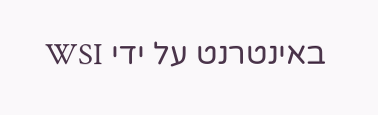באינטרנט על ידי WSI